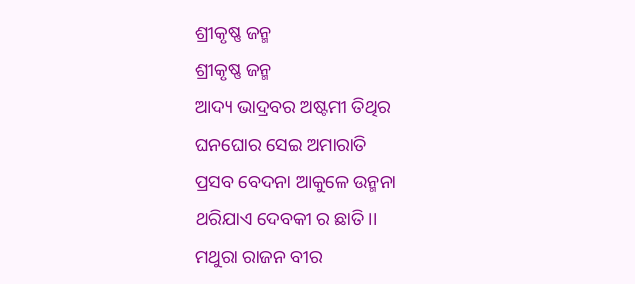ଶ୍ରୀକୃଷ୍ଣ ଜନ୍ମ
ଶ୍ରୀକୃଷ୍ଣ ଜନ୍ମ
ଆଦ୍ୟ ଭାଦ୍ରବର ଅଷ୍ଟମୀ ତିଥିର
ଘନଘୋର ସେଇ ଅମାରାତି
ପ୍ରସବ ବେଦନା ଆକୁଳେ ଉନ୍ମନା
ଥରିଯାଏ ଦେବକୀ ର ଛାତି।।
ମଥୁରା ରାଜନ ବୀର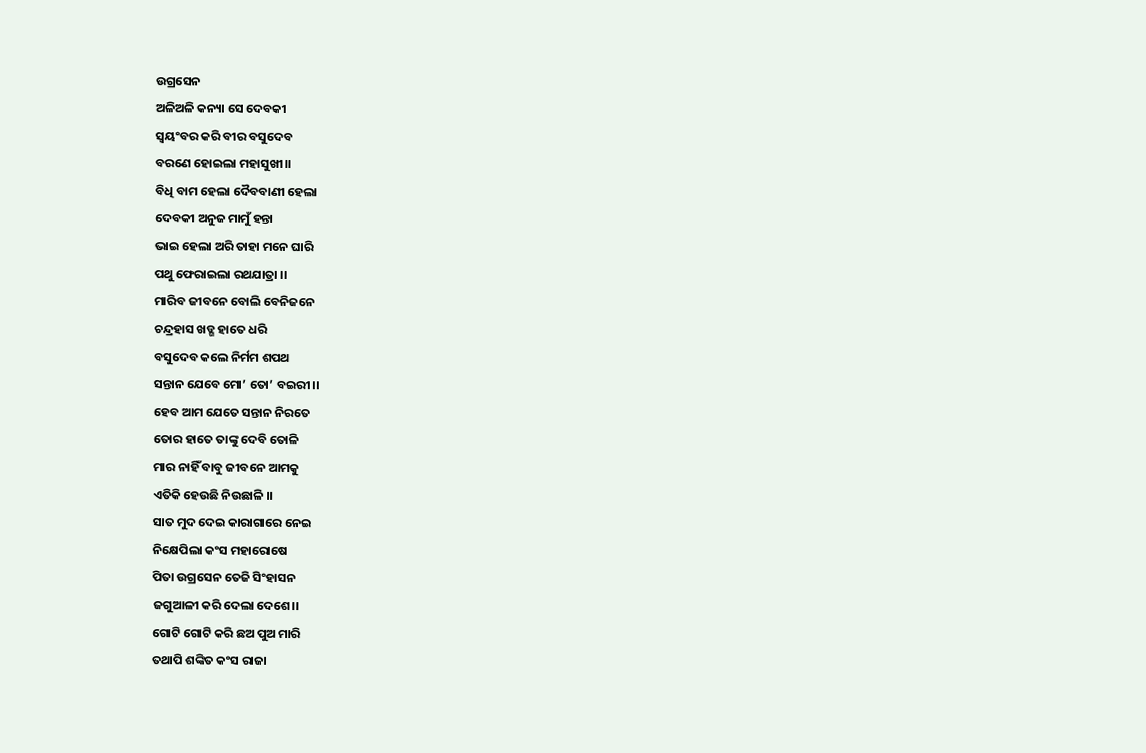ଉଗ୍ରସେନ
ଅଳିଅଳି କନ୍ୟା ସେ ଦେବକୀ
ସ୍ୱୟଂବର କରି ବୀର ବସୁଦେବ
ବରଣେ ହୋଇଲା ମହାସୁଖୀ।।
ବିଧି ବାମ ହେଲା ଦୈବବାଣୀ ହେଲା
ଦେବକୀ ଅନୁଜ ମାମୁଁ ହନ୍ତା
ଭାଇ ହେଲା ଅରି ତାହା ମନେ ଘାରି
ପଥୁ ଫେରାଇଲା ରଥଯାତ୍ରା ।।
ମାରିବ ଜୀବନେ ବୋଲି ବେନିଜନେ
ଚନ୍ଦ୍ରହାସ ଖଡ୍ଗ ହାତେ ଧରି
ବସୁଦେବ କଲେ ନିର୍ମମ ଶପଥ
ସନ୍ତାନ ଯେବେ ମୋ’ ତୋ’ ବଇରୀ।।
ହେବ ଆମ ଯେତେ ସନ୍ତାନ ନିରତେ
ତୋର ହାତେ ତାଙ୍କୁ ଦେବି ତୋଳି
ମାର ନାହିଁ ବାବୁ ଜୀବନେ ଆମକୁ
ଏତିକି ହେଉଛି ନିଉଛାଳି ।।
ସାତ ମୁଦ ଦେଇ କାରାଗାରେ ନେଇ
ନିକ୍ଷେପିଲା କଂସ ମହାରୋଷେ
ପିତା ଉଗ୍ରସେନ ତେଜି ସିଂହାସନ
ଜଗୁଆଳୀ କରି ଦେଲା ଦେଶେ।।
ଗୋଟି ଗୋଟି କରି ଛଅ ପୁଅ ମାରି
ତଥାପି ଶଙ୍କିତ କଂସ ରାଜା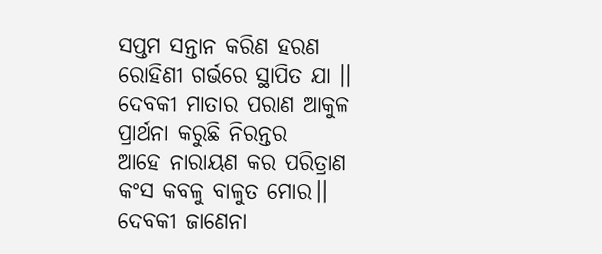ସପ୍ତମ ସନ୍ତାନ କରିଣ ହରଣ
ରୋହିଣୀ ଗର୍ଭରେ ସ୍ଥାପିତ ଯା ।।
ଦେବକୀ ମାତାର ପରାଣ ଆକୁଳ
ପ୍ରାର୍ଥନା କରୁଛି ନିରନ୍ତର
ଆହେ ନାରାୟଣ କର ପରିତ୍ରାଣ
କଂସ କବଳୁ ବାଳୁତ ମୋର।।
ଦେବକୀ ଜାଣେନା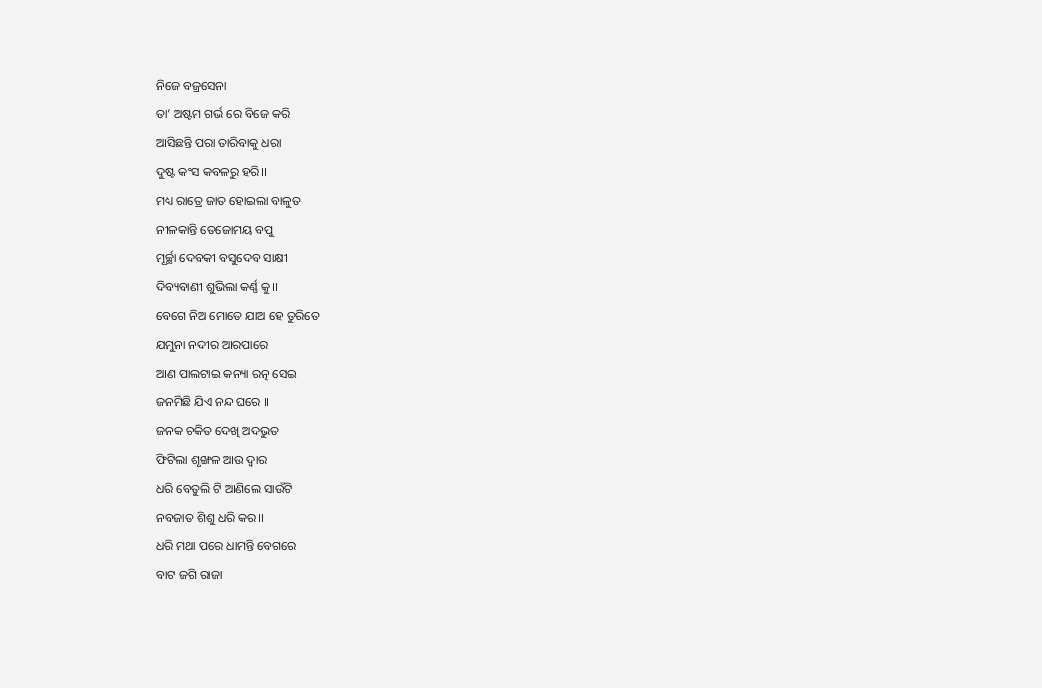ନିଜେ ବଜ୍ରସେନା
ତା’ ଅଷ୍ଟମ ଗର୍ଭ ରେ ବିଜେ କରି
ଆସିଛନ୍ତି ପରା ତାରିବାକୁ ଧରା
ଦୁଷ୍ଟ କଂସ କବଳରୁ ହରି।।
ମଧ୍ୟ ରାତ୍ରେ ଜାତ ହୋଇଲା ବାଳୁତ
ନୀଳକାନ୍ତି ତେଜୋମୟ ବପୁ
ମୂର୍ଚ୍ଛା ଦେବକୀ ବସୁଦେବ ସାକ୍ଷୀ
ଦିବ୍ୟବାଣୀ ଶୁଭିଲା କର୍ଣ୍ଣ କୁ।।
ବେଗେ ନିଅ ମୋତେ ଯାଅ ହେ ତୁରିତେ
ଯମୁନା ନଦୀର ଆରପାରେ
ଆଣ ପାଲଟାଇ କନ୍ୟା ରତ୍ନ ସେଇ
ଜନମିଛି ଯିଏ ନନ୍ଦ ଘରେ ।।
ଜନକ ଚକିତ ଦେଖି ଅଦଭୁତ
ଫିଟିଲା ଶୃଙ୍ଖଳ ଆଉ ଦ୍ୱାର
ଧରି ବେତୁଲି ଟି ଆଣିଲେ ସାଉଁଟି
ନବଜାତ ଶିଶୁ ଧରି କର।।
ଧରି ମଥା ପରେ ଧାମନ୍ତି ବେଗରେ
ବାଟ ଜଗି ରାଜା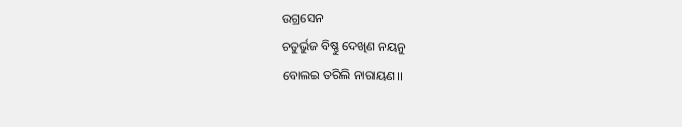ଉଗ୍ରସେନ
ଚତୁର୍ଭୁଜ ବିଷ୍ଣୁ ଦେଖିଣ ନୟନୁ
ବୋଲଇ ତରିଲି ନାରାୟଣ।।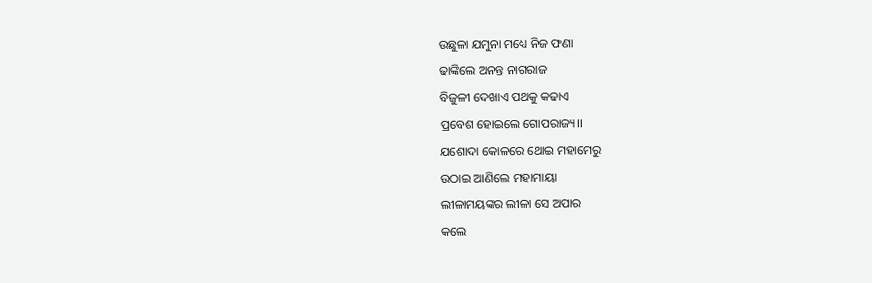ଉଛୁଳା ଯମୁନା ମଧ୍ୟେ ନିଜ ଫଣା
ଢାଙ୍କିଲେ ଅନନ୍ତ ନାଗରାଜ
ବିଜୁଳୀ ଦେଖାଏ ପଥକୁ କଢାଏ
ପ୍ରବେଶ ହୋଇଲେ ଗୋପରାଜ୍ୟ।।
ଯଶୋଦା କୋଳରେ ଥୋଇ ମହାମେରୁ
ଉଠାଇ ଆଣିଲେ ମହାମାୟା
ଲୀଳାମୟଙ୍କର ଲୀଳା ସେ ଅପାର
କଲେ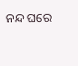ନନ୍ଦ ଘରେ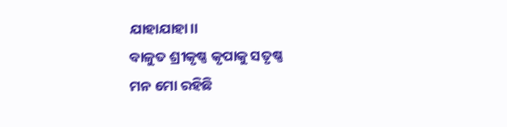ଯାହାଯାହା।।
ବାଳୁତ ଶ୍ରୀକୃଷ୍ଣ କୃପାକୁ ସତୃଷ୍ଣ
ମନ ମୋ ରହିଛି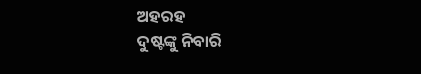ଅହରହ
ଦୁଷ୍ଟଙ୍କୁ ନିବାରି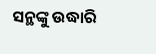ସନ୍ଥଙ୍କୁ ଉଦ୍ଧାରି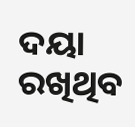ଦୟା ରଖିଥିବ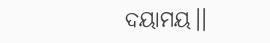ଦୟାମୟ।।